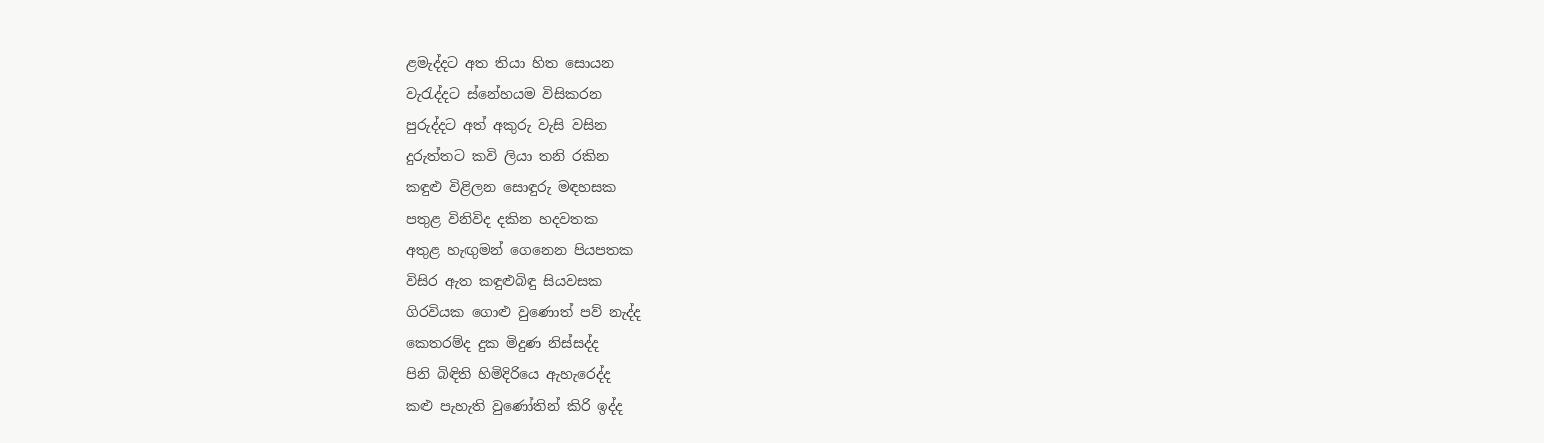ළමැද්දට අත තියා හිත සොයන
වැරැද්දට ස්නේහයම විසිකරන
පුරුද්දට අත් අකුරු වැසි වසින
දුරුත්තට කවි ලියා තනි රකින
කඳුළු විළිලන සොඳුරු මඳහසක
පතුළ විනිවිද දකින හදවතක
අතුළ හැඟුමන් ගෙනෙන පියපතක
විසිර ඇත කඳුළුබිඳු සියවසක
ගිරවියක ගොළු වුණොත් පව් නැද්ද
කෙතරම්ද දුක මිදුණ නිස්සද්ද
පිනි බිඳිති හිමිදිරියෙ ඇහැරෙද්ද
කළු පැහැති වුණෝතින් කිරි ඉද්ද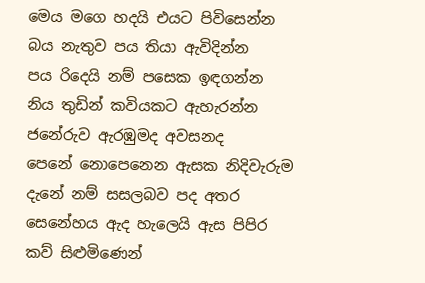මෙය මගෙ හදයි එයට පිවිසෙන්න
බය නැතුව පය තියා ඇවිදින්න
පය රිදෙයි නම් පසෙක ඉඳගන්න
නිය තුඩින් කවියකට ඇහැරන්න
ජනේරුව ඇරඹුමද අවසනද
පෙනේ නොපෙනෙන ඇසක නිදිවැරුම
දැනේ නම් සසලබව පද අතර
සෙනේහය ඇද හැලෙයි ඇස පිපිර
කව් සිළුමිණෙන්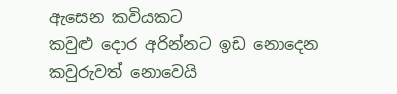ඇසෙන කවියකට
කවුළු දොර අරින්නට ඉඩ නොදෙන
කවුරුවත් නොවෙයි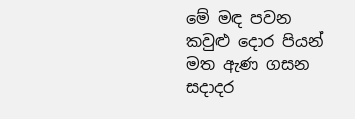මේ මඳ පවන
කවුළු දොර පියන් මත ඇණ ගසන
සදාදර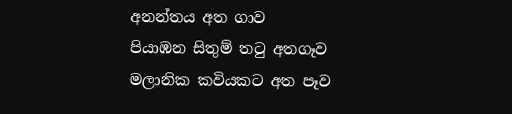අනන්තය අත ගාව
පියාඹන සිතුම් තටු අතගෑව
මලානික කවියකට අත පෑව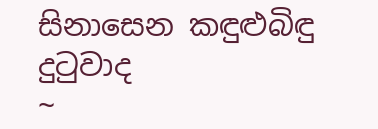සිනාසෙන කඳුළුබිඳු දුටුවාද
~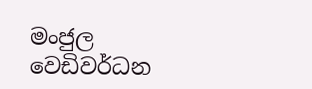මංජුල වෙඩිවර්ධන